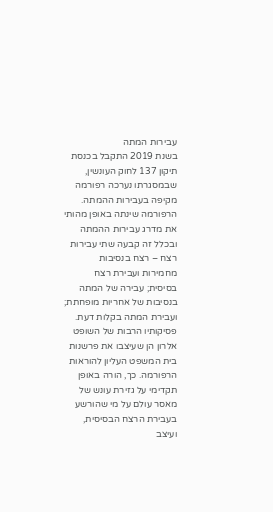עבירות המתה
בשנת 2019 התקבל בכנסת תיקון 137 לחוק העונשין, שבמסגרתו נערכה רפורמה מקיפה בעבירות ההמתה. הרפורמה שינתה באופן מהותי את מדרג עבירות ההמתה ובכלל זה קבעה שתי עבירות רצח – רצח בנסיבות מחמירות ועבירת רצח בסיסית; עבירה של המתה בנסיבות של אחריות מופחתת; ועבירת המתה בקלות דעת.
פסיקותיו הרבות של השופט אלרון הן שעיצבו את פרשנות בית המשפט העליון להוראות הרפורמה. כך, הורה באופן תקדימי על גזירת עונש של מאסר עולם על מי שהורשע בעבירת הרצח הבסיסית, ועיצב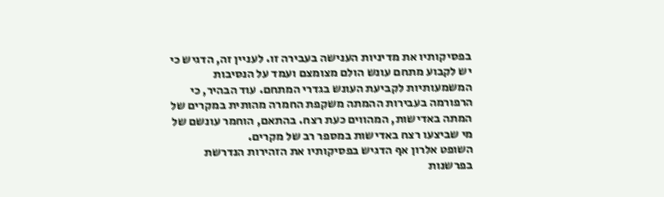בפסיקותיו את מדיניות הענישה בעבירה זו. לעניין זה, הדגיש כי יש לקבוע מתחם עונש הולם מצומצם ועמד על הנסיבות המשמעותיות לקביעת העונש בגדרי המתחם. עוד הבהיר, כי הרפורמה בעבירות ההמתה משקפת החמרה מהותית במקרים של המתה באדישות, המהווים כעת רצח. בהתאם, הוחמר עונשם של מי שביצעו רצח באדישות במספר רב של מקרים.
השופט אלרון אף הדגיש בפסיקותיו את הזהירות הנדרשת בפרשנות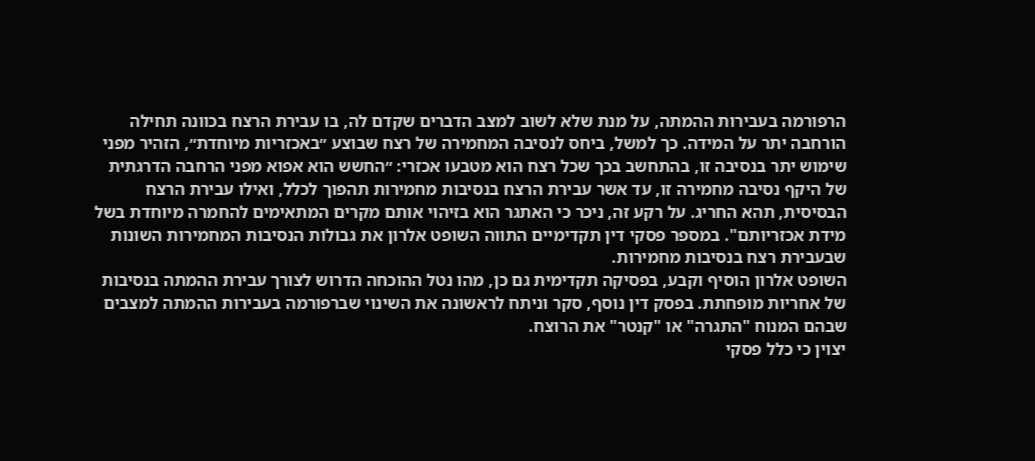הרפורמה בעבירות ההמתה, על מנת שלא לשוב למצב הדברים שקדם לה, בו עבירת הרצח בכוונה תחילה הורחבה יתר על המידה. כך למשל, ביחס לנסיבה המחמירה של רצח שבוצע ״באכזריות מיוחדת״, הזהיר מפני שימוש יתר בנסיבה זו, בהתחשב בכך שכל רצח הוא מטבעו אכזרי: ״החשש הוא אפוא מפני הרחבה הדרגתית של היקף נסיבה מחמירה זו, עד אשר עבירת הרצח בנסיבות מחמירות תהפוך לכלל, ואילו עבירת הרצח הבסיסית, תהא החריג. על רקע זה, ניכר כי האתגר הוא בזיהוי אותם מקרים המתאימים להחמרה מיוחדת בשל מידת אכזריותם". במספר פסקי דין תקדימיים התווה השופט אלרון את גבולות הנסיבות המחמירות השונות שבעבירת רצח בנסיבות מחמירות.
השופט אלרון הוסיף וקבע, בפסיקה תקדימית גם כן, מהו נטל ההוכחה הדרוש לצורך עבירת ההמתה בנסיבות של אחריות מופחתת. בפסק דין נוסף, סקר וניתח לראשונה את השינוי שברפורמה בעבירות ההמתה למצבים שבהם המנוח "התגרה" או "קנטר" את הרוצח.
יצוין כי כלל פסקי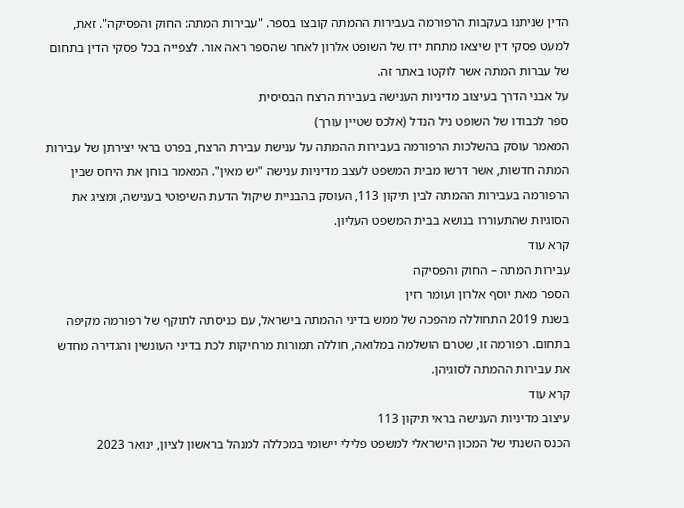הדין שניתנו בעקבות הרפורמה בעבירות ההמתה קובצו בספר. "עבירות המתה: החוק והפסיקה". זאת, למעט פסקי דין שיצאו מתחת ידו של השופט אלרון לאחר שהספר ראה אור. לצפייה בכל פסקי הדין בתחום של עברות המתה אשר לוקטו באתר זה.
על אבני הדרך בעיצוב מדיניות הענישה בעבירת הרצח הבסיסית
ספר לכבודו של השופט ניל הנדל (אלכס שטיין עורך)
המאמר עוסק בהשלכות הרפורמה בעבירות ההמתה על ענישת עבירת הרצח, בפרט בראי יצירתן של עבירות המתה חדשות, אשר דרשו מבית המשפט לעצב מדיניות ענישה "יש מאין". המאמר בוחן את היחס שבין הרפורמה בעבירות ההמתה לבין תיקון 113, העוסק בהבניית שיקול הדעת השיפוטי בענישה, ומציג את הסוגיות שהתעוררו בנושא בבית המשפט העליון.
קרא עוד
עבירות המתה – החוק והפסיקה
הספר מאת יוסף אלרון ועומר רזין
בשנת 2019 התחוללה מהפכה של ממש בדיני ההמתה בישראל, עם כניסתה לתוקף של רפורמה מקיפה בתחום. רפורמה זו, שטרם הושלמה במלואה, חוללה תמורות מרחיקות לכת בדיני העונשין והגדירה מחדש את עבירות ההמתה לסוגיהן.
קרא עוד
עיצוב מדיניות הענישה בראי תיקון 113
הכנס השנתי של המכון הישראלי למשפט פלילי יישומי במכללה למנהל בראשון לציון, ינואר 2023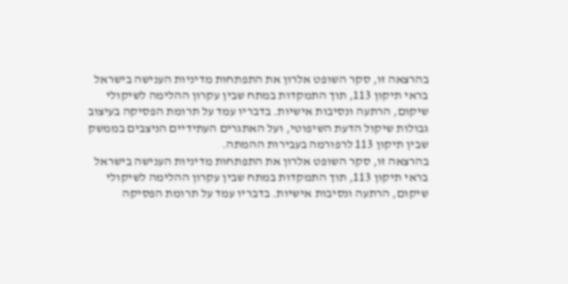בהרצאה זו, סקר השופט אלרון את התפתחות מדיניות הענישה בישראל בראי תיקון 113, תוך התמקדות במתח שבין עקרון ההלימה לשיקולי שיקום, הרתעה ונסיבות אישיות. בדבריו עמד על תרומת הפסיקה בעיצוב גבולות שיקול הדעת השיפוטי, ועל האתגרים העתידיים הניצבים בממשק שבין תיקון 113 לרפורמה בעבירות ההמתה.
בהרצאה זו, סקר השופט אלרון את התפתחות מדיניות הענישה בישראל בראי תיקון 113, תוך התמקדות במתח שבין עקרון ההלימה לשיקולי שיקום, הרתעה ונסיבות אישיות. בדבריו עמד על תרומת הפסיקה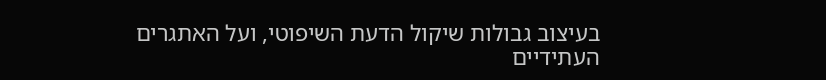בעיצוב גבולות שיקול הדעת השיפוטי, ועל האתגרים העתידיים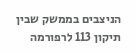הניצבים בממשק שבין תיקון 113 לרפורמה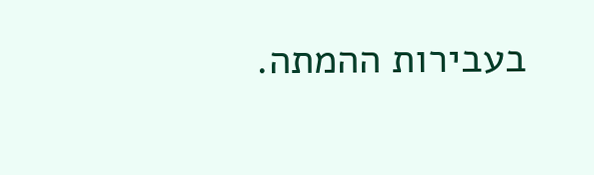בעבירות ההמתה.